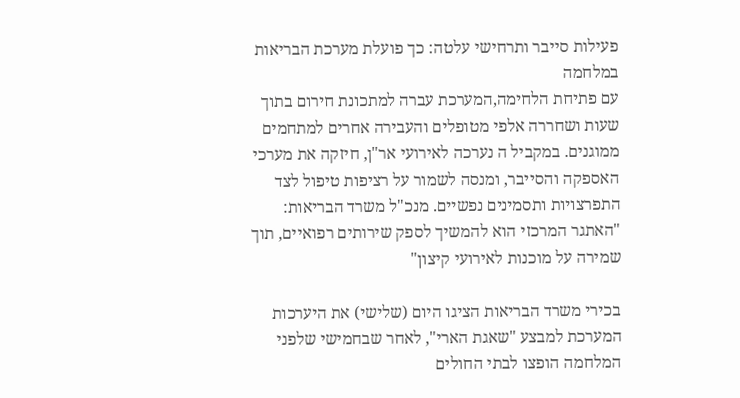פעילות סייבר ותרחישי עלטה: כך פועלת מערכת הבריאות במלחמה
עם פתיחת הלחימה,המערכת עברה למתכונת חירום בתוך שעות ושחררה אלפי מטופלים והעבירה אחרים למתחמים ממוגנים. במקביל ה נערכה לאירועי אר"ן, חיזקה את מערכי האספקה והסייבר, ומנסה לשמור על רציפות טיפול לצד התפרצויות ותסמינים נפשיים. מנכ"ל משרד הבריאות: "האתגר המרכזי הוא להמשיך לספק שירותים רפואיים, תוך שמירה על מוכנות לאירועי קיצון"

בכירי משרד הבריאות הציגו היום (שלישי) את היערכות המערכת למבצע "שאגת הארי", לאחר שבחמישי שלפני המלחמה הופצו לבתי החולים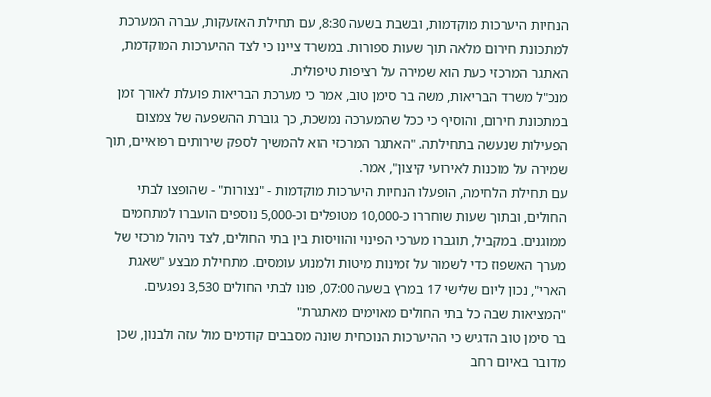הנחיות היערכות מוקדמות, ובשבת בשעה 8:30, עם תחילת האזעקות, עברה המערכת למתכונת חירום מלאה תוך שעות ספורות. במשרד ציינו כי לצד ההיערכות המוקדמת, האתגר המרכזי כעת הוא שמירה על רציפות טיפולית.
מנכ"ל משרד הבריאות, משה בר סימן טוב, אמר כי מערכת הבריאות פועלת לאורך זמן במתכונת חירום, והוסיף כי ככל שהמערכה נמשכת, כך גוברת ההשפעה של צמצום הפעילות שנעשה בתחילתה. "האתגר המרכזי הוא להמשיך לספק שירותים רפואיים, תוך שמירה על מוכנות לאירועי קיצון", אמר.
עם תחילת הלחימה, הופעלו הנחיות היערכות מוקדמות - "נצורות" - שהופצו לבתי החולים, ובתוך שעות שוחררו כ-10,000 מטופלים וכ-5,000 נוספים הועברו למתחמים ממוגנים. במקביל, תוגברו מערכי הפינוי והוויסות בין בתי החולים, לצד ניהול מרכזי של מערך האשפוז כדי לשמור על זמינות מיטות ולמנוע עומסים. מתחילת מבצע "שאגת הארי", נכון ליום שלישי 17 במרץ בשעה 07:00, פונו לבתי החולים 3,530 נפגעים.
"המציאות שבה כל בתי החולים מאוימים מאתגרת"
בר סימן טוב הדגיש כי ההיערכות הנוכחית שונה מסבבים קודמים מול עזה ולבנון, שכן מדובר באיום רחב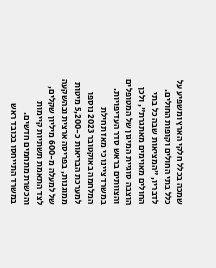שמכה בכלל חלקי הארץ ומשפיע על כלל בתי החולים וקופות החולים. לדבריו, "המציאות שבה כל בתי החולים מאוימים מאתגרת", ולכן הוצבה סוגיית המיגון של המטופלים והצוותים בראש סדר העדיפויות. במשרד ציינו כי מאז תחילת המלחמה באוקטובר 2023 נוספו למערכת הבריאות כ-5,200 מיטות ממוגנות, בפריסה ארצית ובהשקעה של למעלה מ-600 מיליון שקלים, לצד התאמת תשתיות קיימות והכשרת מתחמים חדשים.
במשרד התייחסו בכובד ראש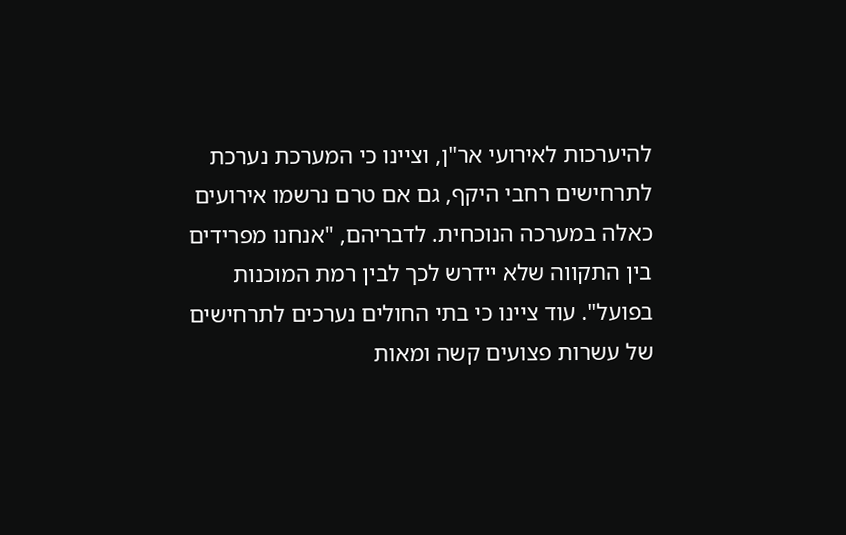להיערכות לאירועי אר"ן, וציינו כי המערכת נערכת לתרחישים רחבי היקף, גם אם טרם נרשמו אירועים כאלה במערכה הנוכחית. לדבריהם, "אנחנו מפרידים בין התקווה שלא יידרש לכך לבין רמת המוכנות בפועל". עוד ציינו כי בתי החולים נערכים לתרחישים של עשרות פצועים קשה ומאות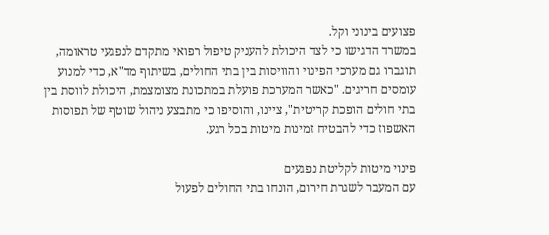פצועים בינוני וקל.
במשרד הדגישו כי לצד היכולת להעניק טיפול רפואי מתקדם לנפגעי טראומה, תוגברו גם מערכי הפינוי והוויסות בין בתי החולים, בשיתוף מד"א, כדי למנוע עומסים חריגים. "כאשר המערכת פועלת במתכונת מצומצמת, היכולת לווסת בין בתי חולים הופכת קריטית", ציינו, והוסיפו כי מתבצע ניהול שוטף של תפוסות האשפוז כדי להבטיח זמינות מיטות בכל רגע.

פינוי מיטות לקליטת נפגעים
עם המעבר לשגרת חירום, הונחו בתי החולים לפעול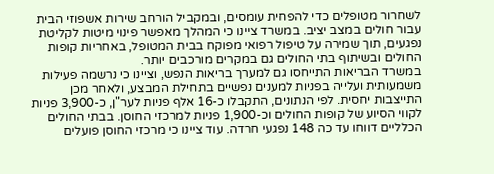לשחרור מטופלים כדי להפחית עומסים, ובמקביל הורחב שירות אשפוזי הבית עבור חולים במצב יציב. במשרד ציינו כי המהלך מאפשר פינוי מיטות לקליטת נפגעים, תוך שמירה על טיפול רפואי מפוקח בבית המטופל, באחריות קופות החולים ובשיתוף בתי החולים גם במקרים מורכבים יותר.
במשרד הבריאות התייחסו גם למערך בריאות הנפש, וציינו כי נרשמה פעילות משמעותית ועלייה בפניות למענים נפשיים בתחילת המבצע, ולאחר מכן התייצבות יחסית. לפי הנתונים, התקבלו כ-16 אלף פניות לער"ן, כ-3,900 פניות לקווי הסיוע של קופות החולים וכ-1,900 פניות למרכזי החוסן. בבתי החולים הכלליים דווחו עד כה 148 נפגעי חרדה. עוד ציינו כי מרכזי החוסן פועלים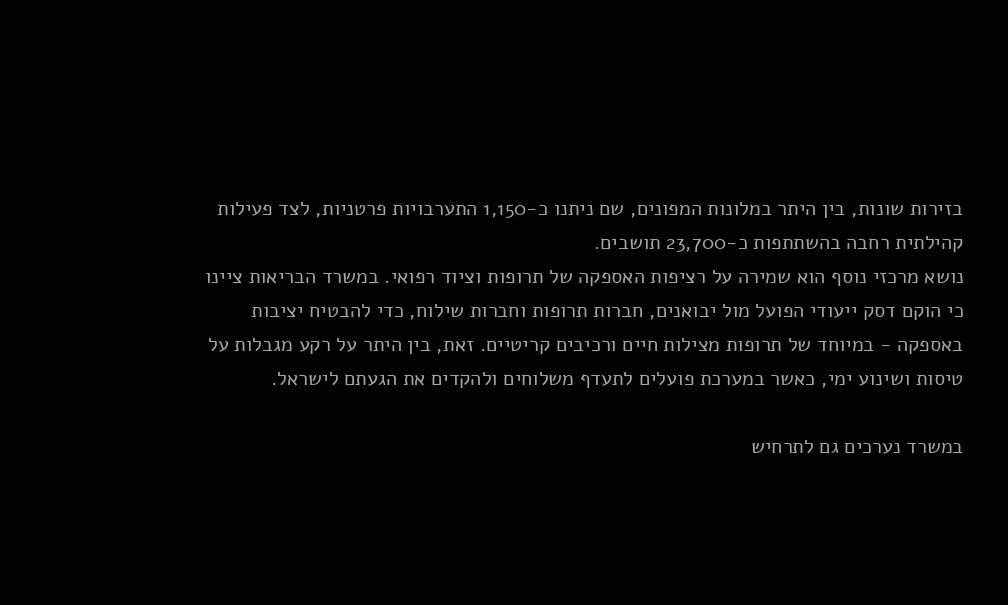בזירות שונות, בין היתר במלונות המפונים, שם ניתנו כ-1,150 התערבויות פרטניות, לצד פעילות קהילתית רחבה בהשתתפות כ-23,700 תושבים.
נושא מרכזי נוסף הוא שמירה על רציפות האספקה של תרופות וציוד רפואי. במשרד הבריאות ציינו כי הוקם דסק ייעודי הפועל מול יבואנים, חברות תרופות וחברות שילוח, כדי להבטיח יציבות באספקה - במיוחד של תרופות מצילות חיים ורכיבים קריטיים. זאת, בין היתר על רקע מגבלות על טיסות ושינוע ימי, כאשר במערכת פועלים לתעדף משלוחים ולהקדים את הגעתם לישראל.

במשרד נערכים גם לתרחיש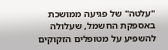"עלטה" של פגיעה ממושכת באספקת החשמל, שעלולה להשפיע על מטופלים הזקוקים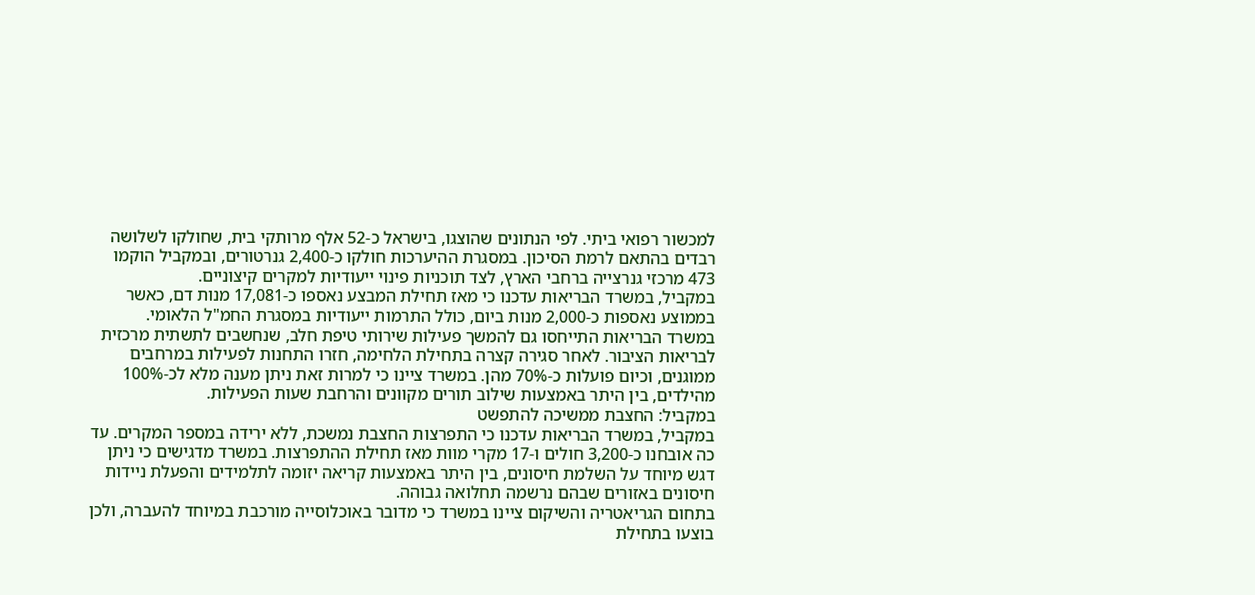למכשור רפואי ביתי. לפי הנתונים שהוצגו, בישראל כ-52 אלף מרותקי בית, שחולקו לשלושה רבדים בהתאם לרמת הסיכון. במסגרת ההיערכות חולקו כ-2,400 גנרטורים, ובמקביל הוקמו 473 מרכזי גנרצייה ברחבי הארץ, לצד תוכניות פינוי ייעודיות למקרים קיצוניים.
במקביל, במשרד הבריאות עדכנו כי מאז תחילת המבצע נאספו כ-17,081 מנות דם, כאשר בממוצע נאספות כ-2,000 מנות ביום, כולל התרמות ייעודיות במסגרת החמ"ל הלאומי.
במשרד הבריאות התייחסו גם להמשך פעילות שירותי טיפת חלב, שנחשבים לתשתית מרכזית לבריאות הציבור. לאחר סגירה קצרה בתחילת הלחימה, חזרו התחנות לפעילות במרחבים ממוגנים, וכיום פועלות כ-70% מהן. במשרד ציינו כי למרות זאת ניתן מענה מלא לכ-100% מהילדים, בין היתר באמצעות שילוב תורים מקוונים והרחבת שעות הפעילות.
במקביל: החצבת ממשיכה להתפשט
במקביל, במשרד הבריאות עדכנו כי התפרצות החצבת נמשכת, ללא ירידה במספר המקרים. עד כה אובחנו כ-3,200 חולים ו-17 מקרי מוות מאז תחילת ההתפרצות. במשרד מדגישים כי ניתן דגש מיוחד על השלמת חיסונים, בין היתר באמצעות קריאה יזומה לתלמידים והפעלת ניידות חיסונים באזורים שבהם נרשמה תחלואה גבוהה.
בתחום הגריאטריה והשיקום ציינו במשרד כי מדובר באוכלוסייה מורכבת במיוחד להעברה, ולכן בוצעו בתחילת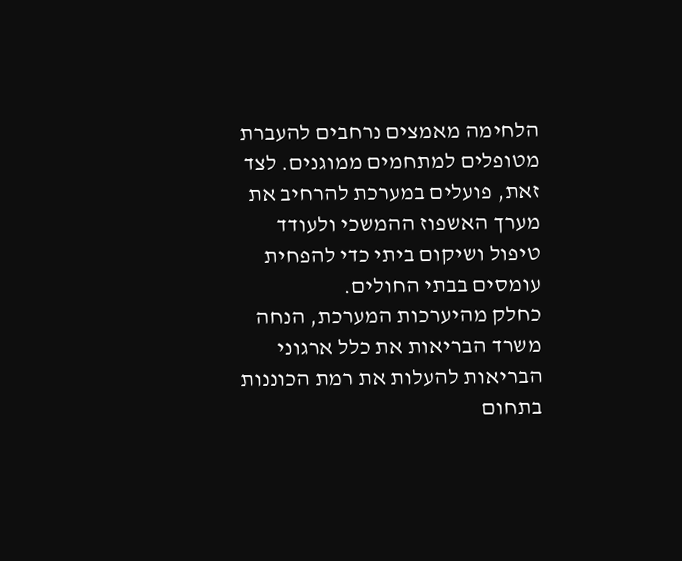הלחימה מאמצים נרחבים להעברת מטופלים למתחמים ממוגנים. לצד זאת, פועלים במערכת להרחיב את מערך האשפוז ההמשכי ולעודד טיפול ושיקום ביתי כדי להפחית עומסים בבתי החולים.
כחלק מהיערכות המערכת, הנחה משרד הבריאות את כלל ארגוני הבריאות להעלות את רמת הכוננות בתחום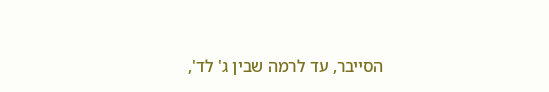הסייבר, עד לרמה שבין ג' לד',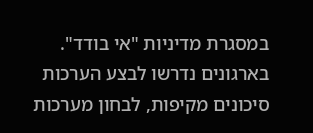במסגרת מדיניות "אי בודד". בארגונים נדרשו לבצע הערכות סיכונים מקיפות, לבחון מערכות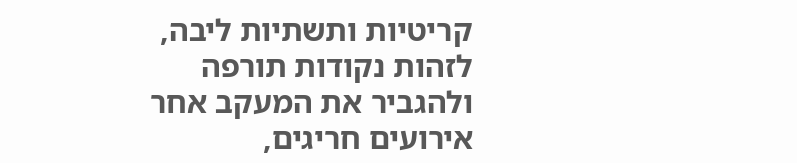קריטיות ותשתיות ליבה, לזהות נקודות תורפה ולהגביר את המעקב אחר אירועים חריגים,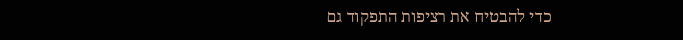כדי להבטיח את רציפות התפקוד גם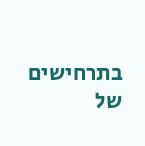בתרחישים של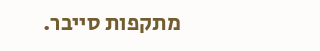מתקפות סייבר.